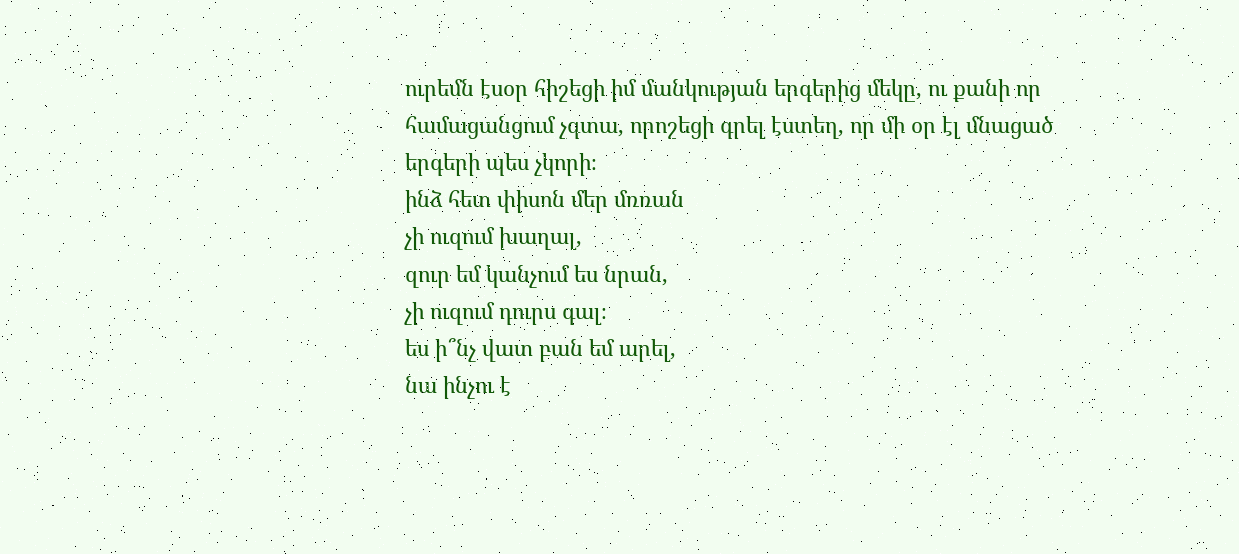ուրեմն էսօր հիշեցի իմ մանկության երգերից մեկը, ու քանի որ համացանցում չգտա, որոշեցի գրել էստեղ, որ մի օր էլ մնացած երգերի պես չկորի։
ինձ հետ փիսոն մեր մռռան
չի ուզում խաղալ,
զուր եմ կանչում ես նրան,
չի ուզում դուրս գալ։
ես ի՞նչ վատ բան եմ արել,
նա ինչու է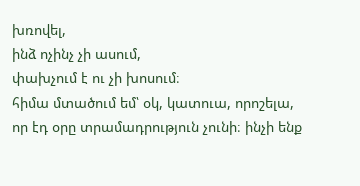խռովել,
ինձ ոչինչ չի ասում,
փախչում է ու չի խոսում։
հիմա մտածում եմ՝ օկ, կատուա, որոշելա, որ էդ օրը տրամադրություն չունի։ ինչի ենք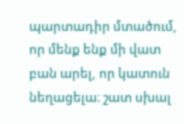պարտադիր մտածում, որ մենք ենք մի վատ բան արել, որ կատուն նեղացելա։ շատ սխալ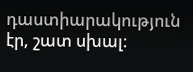դաստիարակություն էր, շատ սխալ։